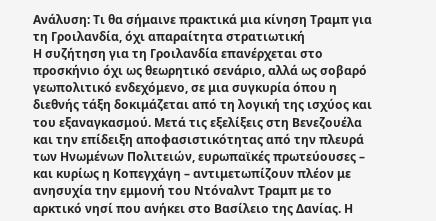Ανάλυση: Τι θα σήμαινε πρακτικά μια κίνηση Τραμπ για τη Γροιλανδία, όχι απαραίτητα στρατιωτική
Η συζήτηση για τη Γροιλανδία επανέρχεται στο προσκήνιο όχι ως θεωρητικό σενάριο, αλλά ως σοβαρό γεωπολιτικό ενδεχόμενο, σε μια συγκυρία όπου η διεθνής τάξη δοκιμάζεται από τη λογική της ισχύος και του εξαναγκασμού. Μετά τις εξελίξεις στη Βενεζουέλα και την επίδειξη αποφασιστικότητας από την πλευρά των Ηνωμένων Πολιτειών, ευρωπαϊκές πρωτεύουσες – και κυρίως η Κοπεγχάγη – αντιμετωπίζουν πλέον με ανησυχία την εμμονή του Ντόναλντ Τραμπ με το αρκτικό νησί που ανήκει στο Βασίλειο της Δανίας. Η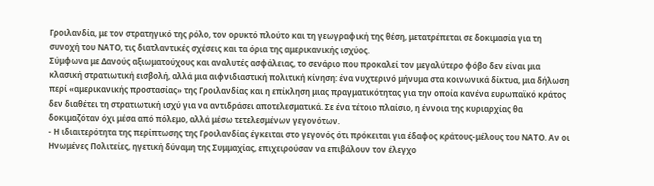Γροιλανδία, με τον στρατηγικό της ρόλο, τον ορυκτό πλούτο και τη γεωγραφική της θέση, μετατρέπεται σε δοκιμασία για τη συνοχή του ΝΑΤΟ, τις διατλαντικές σχέσεις και τα όρια της αμερικανικής ισχύος.
Σύμφωνα με Δανούς αξιωματούχους και αναλυτές ασφάλειας, το σενάριο που προκαλεί τον μεγαλύτερο φόβο δεν είναι μια κλασική στρατιωτική εισβολή, αλλά μια αιφνιδιαστική πολιτική κίνηση: ένα νυχτερινό μήνυμα στα κοινωνικά δίκτυα, μια δήλωση περί «αμερικανικής προστασίας» της Γροιλανδίας και η επίκληση μιας πραγματικότητας για την οποία κανένα ευρωπαϊκό κράτος δεν διαθέτει τη στρατιωτική ισχύ για να αντιδράσει αποτελεσματικά. Σε ένα τέτοιο πλαίσιο, η έννοια της κυριαρχίας θα δοκιμαζόταν όχι μέσα από πόλεμο, αλλά μέσω τετελεσμένων γεγονότων.
- Η ιδιαιτερότητα της περίπτωσης της Γροιλανδίας έγκειται στο γεγονός ότι πρόκειται για έδαφος κράτους-μέλους του ΝΑΤΟ. Αν οι Ηνωμένες Πολιτείες, ηγετική δύναμη της Συμμαχίας, επιχειρούσαν να επιβάλουν τον έλεγχο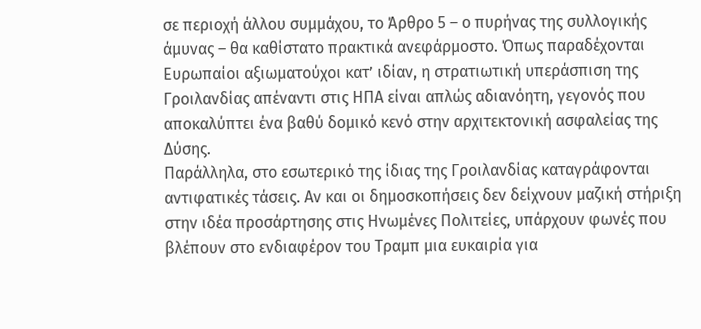σε περιοχή άλλου συμμάχου, το Άρθρο 5 – ο πυρήνας της συλλογικής άμυνας – θα καθίστατο πρακτικά ανεφάρμοστο. Όπως παραδέχονται Ευρωπαίοι αξιωματούχοι κατ’ ιδίαν, η στρατιωτική υπεράσπιση της Γροιλανδίας απέναντι στις ΗΠΑ είναι απλώς αδιανόητη, γεγονός που αποκαλύπτει ένα βαθύ δομικό κενό στην αρχιτεκτονική ασφαλείας της Δύσης.
Παράλληλα, στο εσωτερικό της ίδιας της Γροιλανδίας καταγράφονται αντιφατικές τάσεις. Αν και οι δημοσκοπήσεις δεν δείχνουν μαζική στήριξη στην ιδέα προσάρτησης στις Ηνωμένες Πολιτείες, υπάρχουν φωνές που βλέπουν στο ενδιαφέρον του Τραμπ μια ευκαιρία για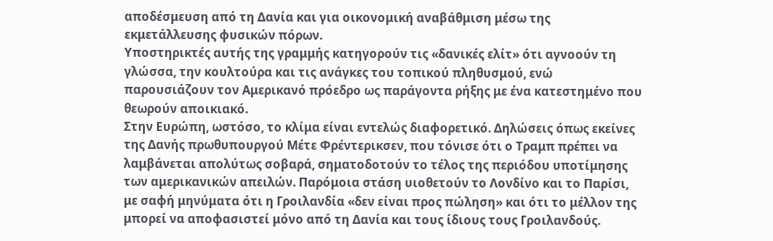αποδέσμευση από τη Δανία και για οικονομική αναβάθμιση μέσω της εκμετάλλευσης φυσικών πόρων.
Υποστηρικτές αυτής της γραμμής κατηγορούν τις «δανικές ελίτ» ότι αγνοούν τη γλώσσα, την κουλτούρα και τις ανάγκες του τοπικού πληθυσμού, ενώ παρουσιάζουν τον Αμερικανό πρόεδρο ως παράγοντα ρήξης με ένα κατεστημένο που θεωρούν αποικιακό.
Στην Ευρώπη, ωστόσο, το κλίμα είναι εντελώς διαφορετικό. Δηλώσεις όπως εκείνες της Δανής πρωθυπουργού Μέτε Φρέντερικσεν, που τόνισε ότι ο Τραμπ πρέπει να λαμβάνεται απολύτως σοβαρά, σηματοδοτούν το τέλος της περιόδου υποτίμησης των αμερικανικών απειλών. Παρόμοια στάση υιοθετούν το Λονδίνο και το Παρίσι, με σαφή μηνύματα ότι η Γροιλανδία «δεν είναι προς πώληση» και ότι το μέλλον της μπορεί να αποφασιστεί μόνο από τη Δανία και τους ίδιους τους Γροιλανδούς.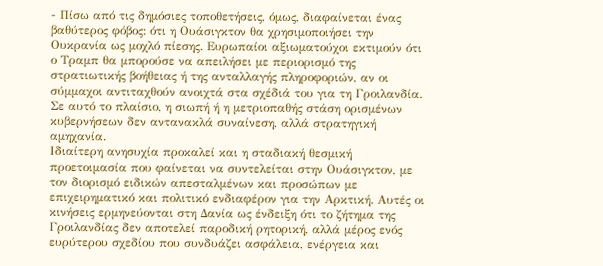- Πίσω από τις δημόσιες τοποθετήσεις, όμως, διαφαίνεται ένας βαθύτερος φόβος: ότι η Ουάσιγκτον θα χρησιμοποιήσει την Ουκρανία ως μοχλό πίεσης. Ευρωπαίοι αξιωματούχοι εκτιμούν ότι ο Τραμπ θα μπορούσε να απειλήσει με περιορισμό της στρατιωτικής βοήθειας ή της ανταλλαγής πληροφοριών, αν οι σύμμαχοι αντιταχθούν ανοιχτά στα σχέδιά του για τη Γροιλανδία. Σε αυτό το πλαίσιο, η σιωπή ή η μετριοπαθής στάση ορισμένων κυβερνήσεων δεν αντανακλά συναίνεση, αλλά στρατηγική αμηχανία.
Ιδιαίτερη ανησυχία προκαλεί και η σταδιακή θεσμική προετοιμασία που φαίνεται να συντελείται στην Ουάσιγκτον, με τον διορισμό ειδικών απεσταλμένων και προσώπων με επιχειρηματικό και πολιτικό ενδιαφέρον για την Αρκτική. Αυτές οι κινήσεις ερμηνεύονται στη Δανία ως ένδειξη ότι το ζήτημα της Γροιλανδίας δεν αποτελεί παροδική ρητορική, αλλά μέρος ενός ευρύτερου σχεδίου που συνδυάζει ασφάλεια, ενέργεια και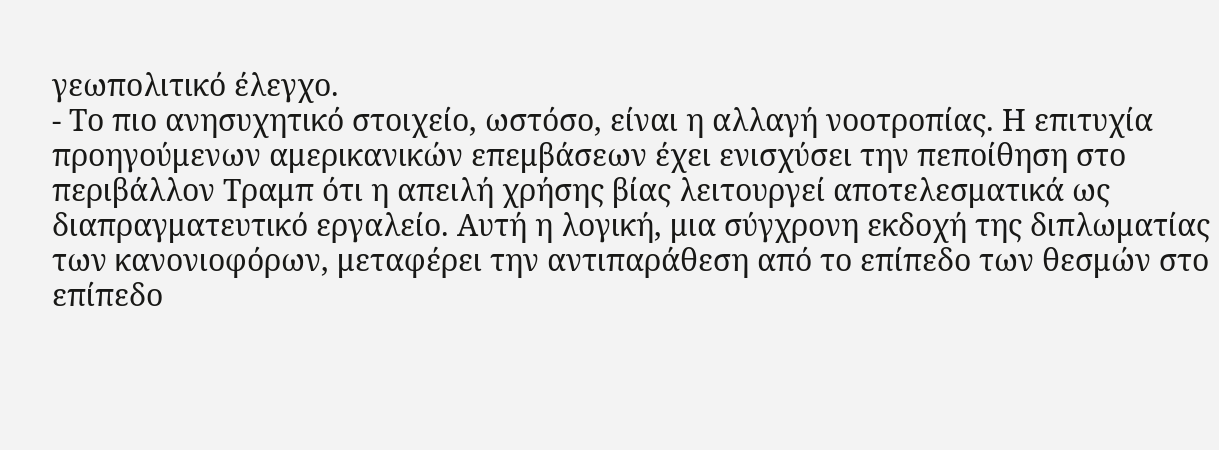γεωπολιτικό έλεγχο.
- Το πιο ανησυχητικό στοιχείο, ωστόσο, είναι η αλλαγή νοοτροπίας. Η επιτυχία προηγούμενων αμερικανικών επεμβάσεων έχει ενισχύσει την πεποίθηση στο περιβάλλον Τραμπ ότι η απειλή χρήσης βίας λειτουργεί αποτελεσματικά ως διαπραγματευτικό εργαλείο. Αυτή η λογική, μια σύγχρονη εκδοχή της διπλωματίας των κανονιοφόρων, μεταφέρει την αντιπαράθεση από το επίπεδο των θεσμών στο επίπεδο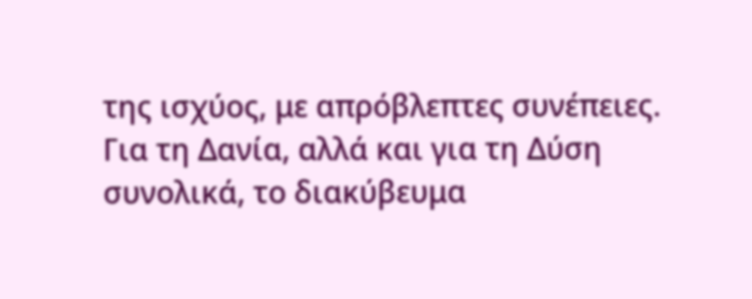της ισχύος, με απρόβλεπτες συνέπειες.
Για τη Δανία, αλλά και για τη Δύση συνολικά, το διακύβευμα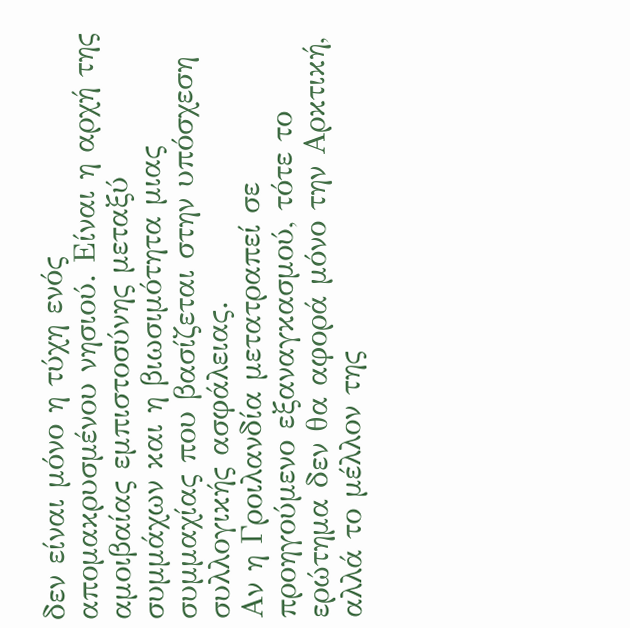δεν είναι μόνο η τύχη ενός απομακρυσμένου νησιού. Είναι η αρχή της αμοιβαίας εμπιστοσύνης μεταξύ συμμάχων και η βιωσιμότητα μιας συμμαχίας που βασίζεται στην υπόσχεση συλλογικής ασφάλειας.
Αν η Γροιλανδία μετατραπεί σε προηγούμενο εξαναγκασμού, τότε το ερώτημα δεν θα αφορά μόνο την Αρκτική, αλλά το μέλλον της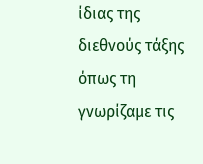ίδιας της διεθνούς τάξης όπως τη γνωρίζαμε τις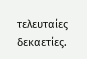τελευταίες δεκαετίες.